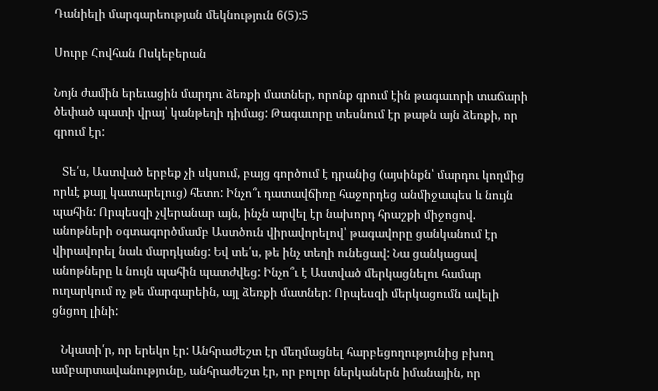Դանիելի մարգարեության մեկնություն 6(5):5

Սուրբ Հովհան Ոսկեբերան

Նոյն ժամին երեւացին մարդու ձեռքի մատներ, որոնք գրում էին թագաւորի տաճարի ծեփած պատի վրայ՝ կանթեղի դիմաց: Թագաւորը տեսնում էր թաթն այն ձեռքի, որ գրում էր:

   Տե՛ս, Աստված երբեք չի սկսում, բայց գործում է դրանից (այսինքն՝ մարդու կողմից որևէ քայլ կատարելուց) հետո: Ինչո՞ւ դատավճիռը հաջորդեց անմիջապես և նույն պահին: Որպեսզի չվերանար այն, ինչն արվել էր նախորդ հրաշքի միջոցով. անոթների օգտագործմամբ Աստծուն վիրավորելով՝ թագավորը ցանկանում էր վիրավորել նաև մարդկանց: Եվ տե՛ս, թե ինչ տեղի ունեցավ: Նա ցանկացավ անոթները և նույն պահին պատժվեց: Ինչո՞ւ է Աստված մերկացնելու համար ուղարկում ոչ թե մարգարեին, այլ ձեռքի մատներ: Որպեսզի մերկացումն ավելի ցնցող լինի:

   Նկատի՛ր, որ երեկո էր: Անհրաժեշտ էր մեղմացնել հարբեցողությունից բխող ամբարտավանությունը, անհրաժեշտ էր, որ բոլոր ներկաներն իմանային, որ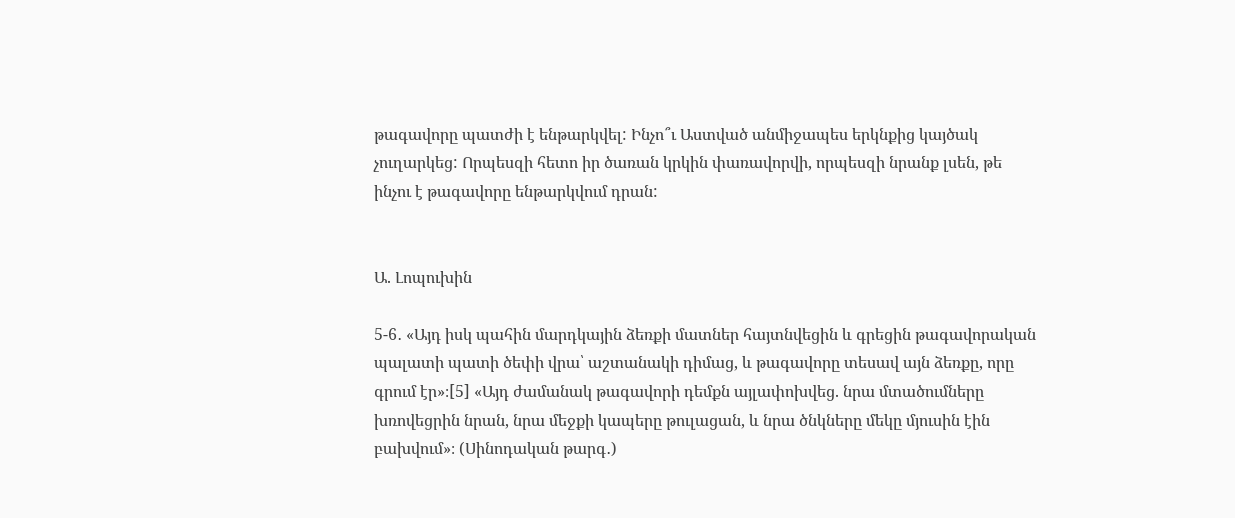թագավորը պատժի է ենթարկվել: Ինչո՞ւ Աստված անմիջապես երկնքից կայծակ չուղարկեց: Որպեսզի հետո իր ծառան կրկին փառավորվի, որպեսզի նրանք լսեն, թե ինչու է թագավորը ենթարկվում դրան:


Ա. Լոպուխին

5-6․ «Այդ իսկ պահին մարդկային ձեռքի մատներ հայտնվեցին և գրեցին թագավորական պալատի պատի ծեփի վրա՝ աշտանակի դիմաց, և թագավորը տեսավ այն ձեռքը, որը գրում էր»։[5] «Այդ ժամանակ թագավորի դեմքն այլափոխվեց. նրա մտածումները խռովեցրին նրան, նրա մեջքի կապերը թուլացան, և նրա ծնկները մեկը մյուսին էին բախվում»։ (Սինոդական թարգ․)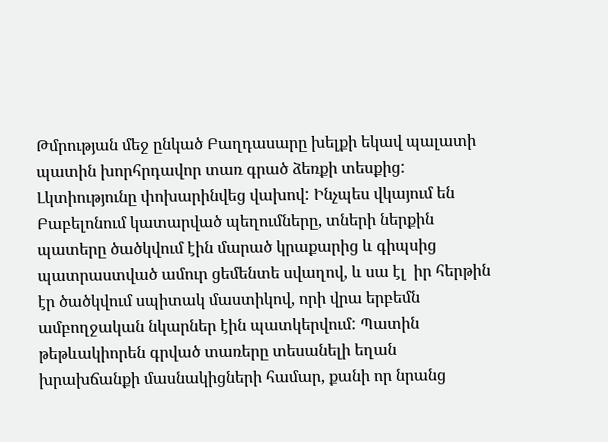Թմրության մեջ ընկած Բաղդասարը խելքի եկավ պալատի պատին խորհրդավոր տառ գրած ձեռքի տեսքից: Լկտիությունը փոխարինվեց վախով: Ինչպես վկայում են Բաբելոնում կատարված պեղումները, տների ներքին պատերը ծածկվում էին մարած կրաքարից և գիպսից պատրաստված ամուր ցեմենտե սվաղով, և սա էլ  իր հերթին  էր ծածկվում սպիտակ մաստիկով, որի վրա երբեմն ամբողջական նկարներ էին պատկերվում: Պատին թեթևակիորեն գրված տառերը տեսանելի եղան խրախճանքի մասնակիցների համար, քանի որ նրանց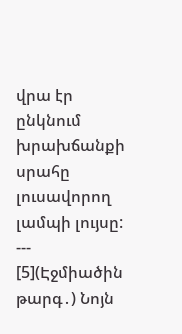վրա էր ընկնում խրախճանքի սրահը լուսավորող լամպի լույսը:
---
[5](Էջմիածին թարգ․) Նոյն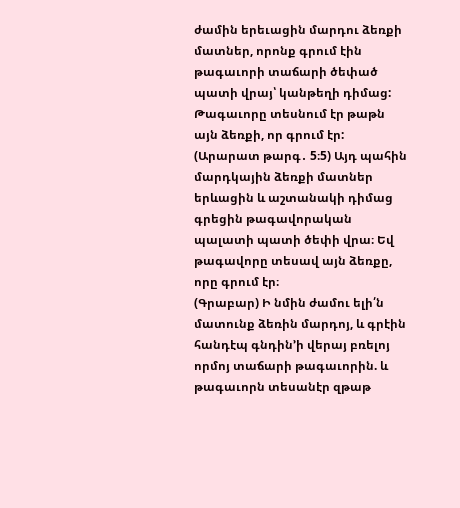ժամին երեւացին մարդու ձեռքի մատներ, որոնք գրում էին թագաւորի տաճարի ծեփած պատի վրայ՝ կանթեղի դիմաց: Թագաւորը տեսնում էր թաթն այն ձեռքի, որ գրում էր:
(Արարատ թարգ․ 5։5) Այդ պահին մարդկային ձեռքի մատներ երևացին և աշտանակի դիմաց գրեցին թագավորական պալատի պատի ծեփի վրա։ Եվ թագավորը տեսավ այն ձեռքը, որը գրում էր։
(Գրաբար) Ի նմին ժամու ելի՛ն մատունք ձեռին մարդոյ, և գրէին հանդէպ գնդին’ի վերայ բռելոյ որմոյ տաճարի թագաւորին. և թագաւորն տեսանէր զթաթ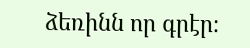ձեռինն որ գրէր։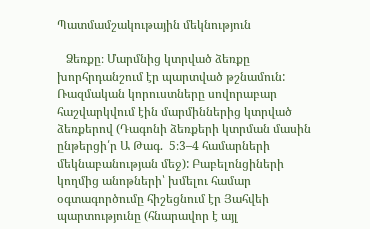Պատմամշակութային մեկնություն

   Ձեռքը։ Մարմնից կտրված ձեռքը խորհրդանշում էր պարտված թշնամուն: Ռազմական կորուստները սովորաբար հաշվարկվում էին մարմիններից կտրված ձեռքերով (Դագոնի ձեռքերի կտրման մասին ընթերցի՛ր Ա Թագ.  5։3–4 համարների մեկնաբանության մեջ): Բաբելոնցիների կողմից անոթների՝ խմելու համար օգտագործումը հիշեցնում էր Յահվեի պարտությունը (հնարավոր է այլ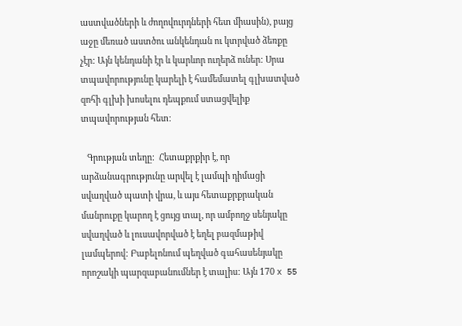աստվածների և ժողովուրդների հետ միասին), բայց աջը մեռած աստծու անկենդան ու կտրված ձեռքը չէր: Այն կենդանի էր և կարևոր ուղերձ ուներ: Սրա տպավորությունը կարելի է համեմատել գլխատված զոհի գլխի խոսելու դեպքում ստացվելիք տպավորության հետ։

   Գրության տեղը:  Հետաքրքիր է, որ արձանագրությունը արվել է լամպի դիմացի սվաղված պատի վրա, և այս հետաքրքրական մանրուքը կարող է ցույց տալ, որ ամբողջ սենյակը սվաղված և լուսավորված է եղել բազմաթիվ լամպերով: Բաբելոնում պեղված գահասենյակը որոշակի պարզաբանումներ է տալիս: Այն 170 x 55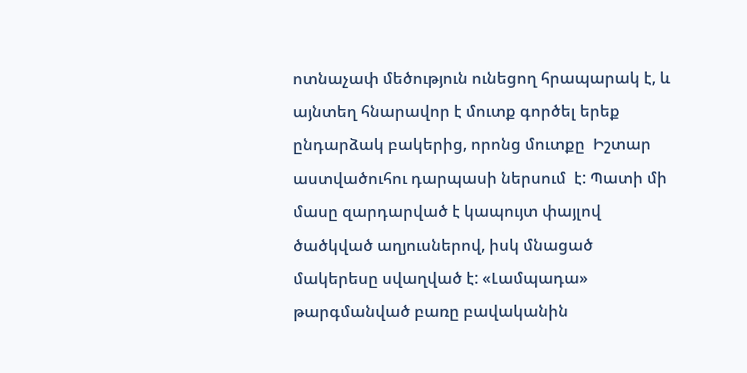ոտնաչափ մեծություն ունեցող հրապարակ է, և այնտեղ հնարավոր է մուտք գործել երեք ընդարձակ բակերից, որոնց մուտքը  Իշտար աստվածուհու դարպասի ներսում  է: Պատի մի մասը զարդարված է կապույտ փայլով ծածկված աղյուսներով, իսկ մնացած մակերեսը սվաղված է: «Լամպադա» թարգմանված բառը բավականին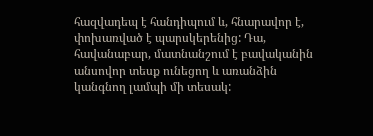հազվադեպ է հանդիպում և, հնարավոր է, փոխառված է պարսկերենից: Դա, հավանաբար, մատնանշում է բավականին անսովոր տեսք ունեցող և առանձին կանգնող լամպի մի տեսակ: